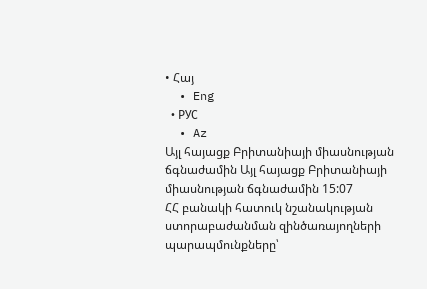• Հայ
  • Eng
  • РУС
  • Az
Այլ հայացք Բրիտանիայի միասնության ճգնաժամին Այլ հայացք Բրիտանիայի միասնության ճգնաժամին 15:07
ՀՀ բանակի հատուկ նշանակության ստորաբաժանման զինծառայողների պարապմունքները՝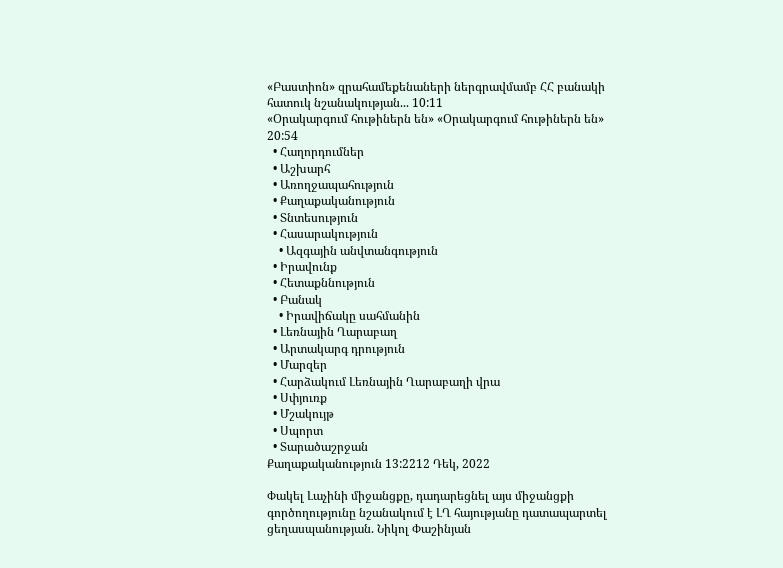«Բաստիոն» զրահամեքենաների ներգրավմամբ ՀՀ բանակի հատուկ նշանակության... 10:11
«Օրակարգում հութիներն են» «Օրակարգում հութիներն են» 20:54
  • Հաղորդումներ
  • Աշխարհ
  • Առողջապահություն
  • Քաղաքականություն
  • Տնտեսություն
  • Հասարակություն
    • Ազգային անվտանգություն
  • Իրավունք
  • Հետաքննություն
  • Բանակ
    • Իրավիճակը սահմանին
  • Լեռնային Ղարաբաղ
  • Արտակարգ դրություն
  • Մարզեր
  • Հարձակում Լեռնային Ղարաբաղի վրա
  • Սփյուռք
  • Մշակույթ
  • Սպորտ
  • Տարածաշրջան
Քաղաքականություն 13:2212 Դեկ, 2022

Փակել Լաչինի միջանցքը, դադարեցնել այս միջանցքի գործողությունը նշանակում է ԼՂ հայությանը դատապարտել ցեղասպանության. Նիկոլ Փաշինյան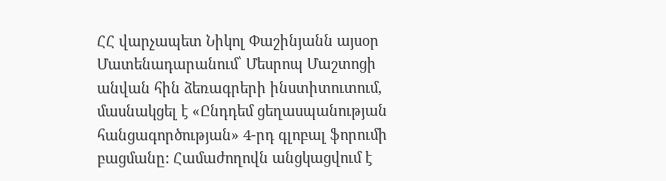ՀՀ վարչապետ Նիկոլ Փաշինյանն այսօր Մատենադարանում՝ Մեսրոպ Մաշտոցի անվան հին ձեռագրերի ինստիտուտում, մասնակցել է «Ընդդեմ ցեղասպանության հանցագործության» 4-րդ գլոբալ ֆորումի բացմանը: Համաժողովն անցկացվում է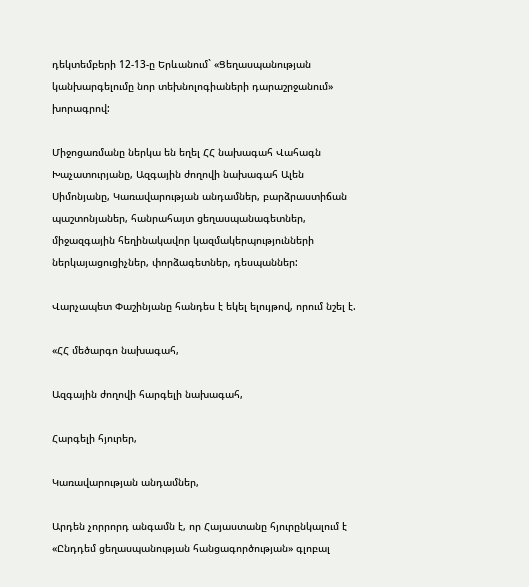դեկտեմբերի 12-13-ը Երևանում` «Ցեղասպանության կանխարգելումը նոր տեխնոլոգիաների դարաշրջանում» խորագրով:

Միջոցառմանը ներկա են եղել ՀՀ նախագահ Վահագն Խաչատուրյանը, Ազգային ժողովի նախագահ Ալեն Սիմոնյանը, Կառավարության անդամներ, բարձրաստիճան պաշտոնյաներ, հանրահայտ ցեղասպանագետներ, միջազգային հեղինակավոր կազմակերպությունների ներկայացուցիչներ, փորձագետներ, դեսպաններ:

Վարչապետ Փաշինյանը հանդես է եկել ելույթով, որում նշել է.

«ՀՀ մեծարգո նախագահ,

Ազգային ժողովի հարգելի նախագահ,

Հարգելի հյուրեր,

Կառավարության անդամներ,

Արդեն չորրորդ անգամն է, որ Հայաստանը հյուրընկալում է «Ընդդեմ ցեղասպանության հանցագործության» գլոբալ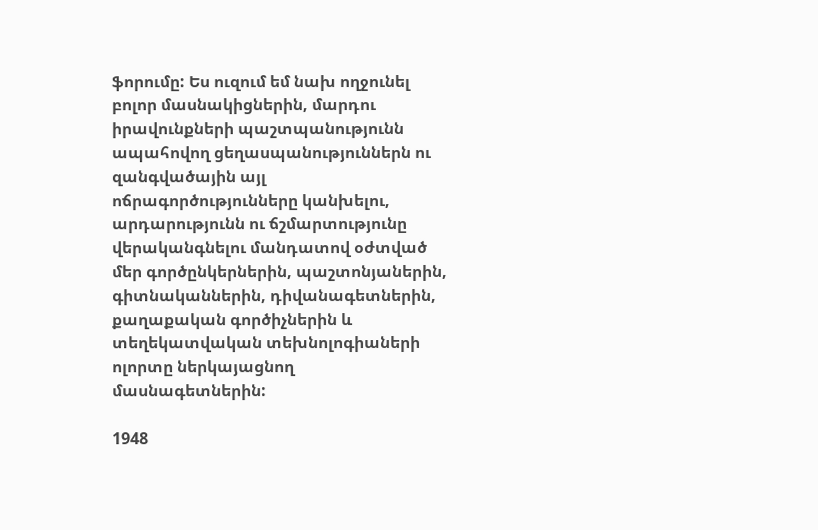ֆորումը: Ես ուզում եմ նախ ողջունել բոլոր մասնակիցներին, մարդու իրավունքների պաշտպանությունն ապահովող ցեղասպանություններն ու զանգվածային այլ ոճրագործությունները կանխելու, արդարությունն ու ճշմարտությունը վերականգնելու մանդատով օժտված մեր գործընկերներին, պաշտոնյաներին, գիտնականներին, դիվանագետներին, քաղաքական գործիչներին և տեղեկատվական տեխնոլոգիաների ոլորտը ներկայացնող մասնագետներին:

1948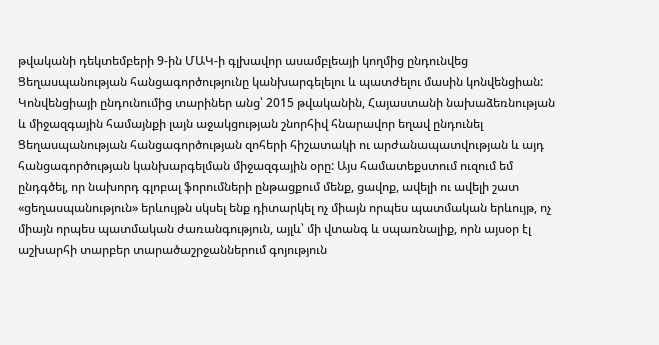թվականի դեկտեմբերի 9-ին ՄԱԿ-ի գլխավոր ասամբլեայի կողմից ընդունվեց Ցեղասպանության հանցագործությունը կանխարգելելու և պատժելու մասին կոնվենցիան: Կոնվենցիայի ընդունումից տարիներ անց՝ 2015 թվականին, Հայաստանի նախաձեռնության և միջազգային համայնքի լայն աջակցության շնորհիվ հնարավոր եղավ ընդունել Ցեղասպանության հանցագործության զոհերի հիշատակի ու արժանապատվության և այդ հանցագործության կանխարգելման միջազգային օրը: Այս համատեքստում ուզում եմ ընդգծել, որ նախորդ գլոբալ ֆորումների ընթացքում մենք, ցավոք, ավելի ու ավելի շատ «ցեղասպանություն» երևույթն սկսել ենք դիտարկել ոչ միայն որպես պատմական երևույթ, ոչ միայն որպես պատմական ժառանգություն, այլև՝ մի վտանգ և սպառնալիք, որն այսօր էլ աշխարհի տարբեր տարածաշրջաններում գոյություն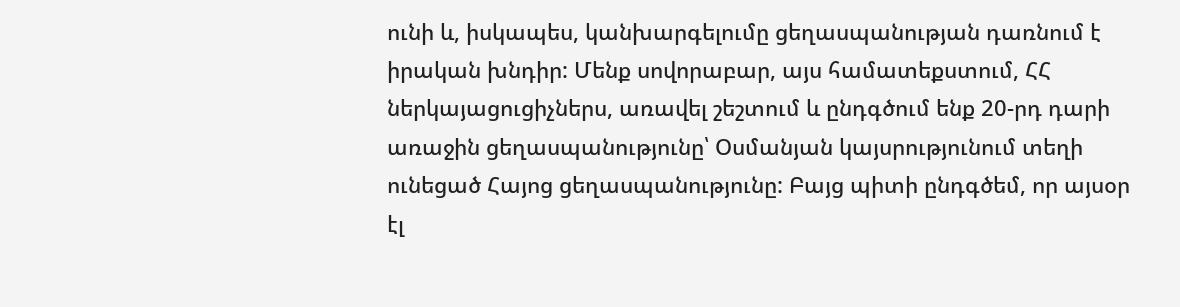ունի և, իսկապես, կանխարգելումը ցեղասպանության դառնում է իրական խնդիր: Մենք սովորաբար, այս համատեքստում, ՀՀ ներկայացուցիչներս, առավել շեշտում և ընդգծում ենք 20-րդ դարի առաջին ցեղասպանությունը՝ Օսմանյան կայսրությունում տեղի ունեցած Հայոց ցեղասպանությունը: Բայց պիտի ընդգծեմ, որ այսօր էլ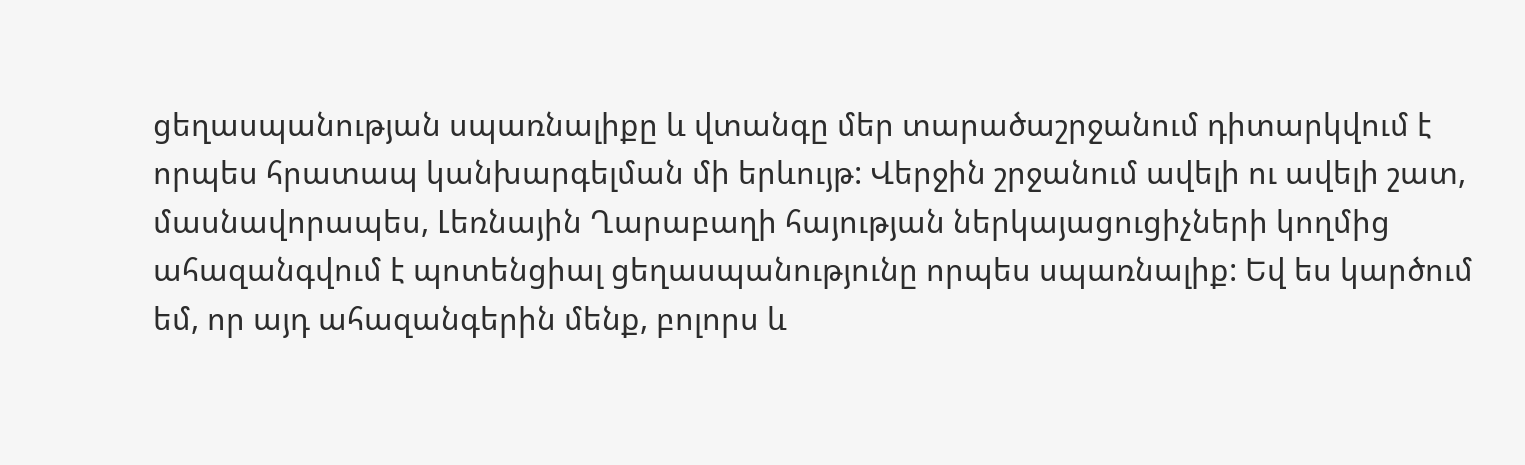ցեղասպանության սպառնալիքը և վտանգը մեր տարածաշրջանում դիտարկվում է որպես հրատապ կանխարգելման մի երևույթ: Վերջին շրջանում ավելի ու ավելի շատ, մասնավորապես, Լեռնային Ղարաբաղի հայության ներկայացուցիչների կողմից ահազանգվում է պոտենցիալ ցեղասպանությունը որպես սպառնալիք: Եվ ես կարծում եմ, որ այդ ահազանգերին մենք, բոլորս և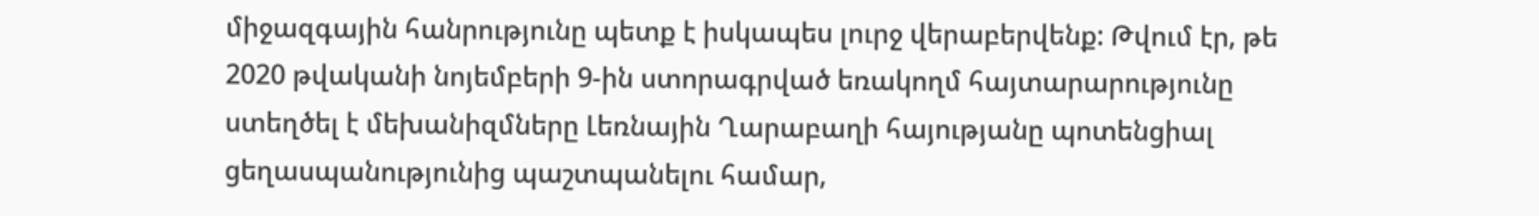միջազգային հանրությունը պետք է իսկապես լուրջ վերաբերվենք: Թվում էր, թե 2020 թվականի նոյեմբերի 9-ին ստորագրված եռակողմ հայտարարությունը ստեղծել է մեխանիզմները Լեռնային Ղարաբաղի հայությանը պոտենցիալ ցեղասպանությունից պաշտպանելու համար,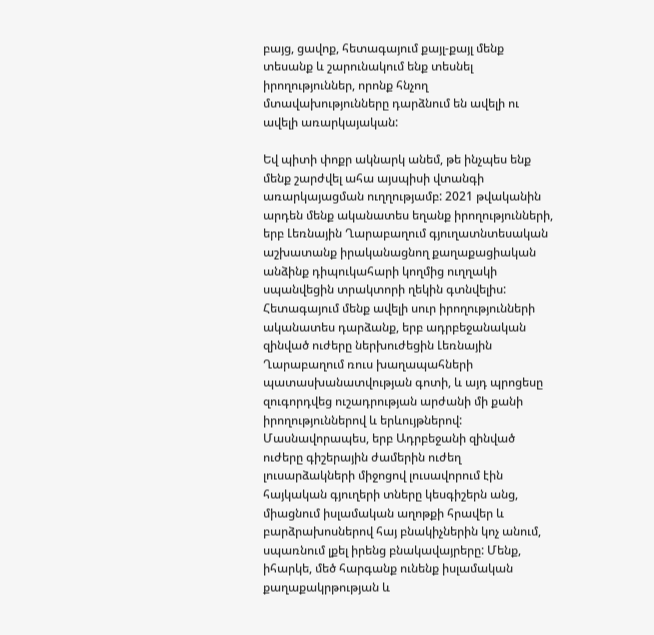բայց, ցավոք, հետագայում քայլ-քայլ մենք տեսանք և շարունակում ենք տեսնել իրողություններ, որոնք հնչող մտավախությունները դարձնում են ավելի ու ավելի առարկայական:

Եվ պիտի փոքր ակնարկ անեմ, թե ինչպես ենք մենք շարժվել ահա այսպիսի վտանգի առարկայացման ուղղությամբ: 2021 թվականին արդեն մենք ականատես եղանք իրողությունների, երբ Լեռնային Ղարաբաղում գյուղատնտեսական աշխատանք իրականացնող քաղաքացիական անձինք դիպուկահարի կողմից ուղղակի սպանվեցին տրակտորի ղեկին գտնվելիս: Հետագայում մենք ավելի սուր իրողությունների ականատես դարձանք, երբ ադրբեջանական զինված ուժերը ներխուժեցին Լեռնային Ղարաբաղում ռուս խաղապահների պատասխանատվության գոտի, և այդ պրոցեսը զուգորդվեց ուշադրության արժանի մի քանի իրողություններով և երևույթներով: Մասնավորապես, երբ Ադրբեջանի զինված ուժերը գիշերային ժամերին ուժեղ լուսարձակների միջոցով լուսավորում էին հայկական գյուղերի տները կեսգիշերն անց, միացնում իսլամական աղոթքի հրավեր և բարձրախոսներով հայ բնակիչներին կոչ անում, սպառնում լքել իրենց բնակավայրերը: Մենք, իհարկե, մեծ հարգանք ունենք իսլամական քաղաքակրթության և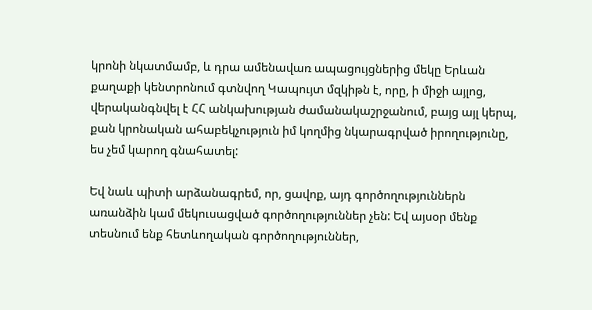կրոնի նկատմամբ, և դրա ամենավառ ապացույցներից մեկը Երևան քաղաքի կենտրոնում գտնվող Կապույտ մզկիթն է, որը, ի միջի այլոց, վերականգնվել է ՀՀ անկախության ժամանակաշրջանում, բայց այլ կերպ, քան կրոնական ահաբեկչություն իմ կողմից նկարագրված իրողությունը, ես չեմ կարող գնահատել:

Եվ նաև պիտի արձանագրեմ, որ, ցավոք, այդ գործողություններն առանձին կամ մեկուսացված գործողություններ չեն: Եվ այսօր մենք տեսնում ենք հետևողական գործողություններ,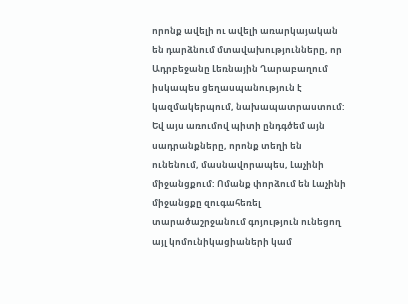որոնք ավելի ու ավելի առարկայական են դարձնում մտավախությունները, որ Ադրբեջանը Լեռնային Ղարաբաղում իսկապես ցեղասպանություն է կազմակերպում, նախապատրաստում: Եվ այս առումով պիտի ընդգծեմ այն սադրանքները, որոնք տեղի են ունենում, մասնավորապես, Լաչինի միջանցքում: Ոմանք փորձում են Լաչինի միջանցքը զուգահեռել տարածաշրջանում գոյություն ունեցող այլ կոմունիկացիաների կամ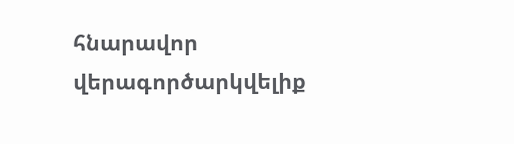հնարավոր վերագործարկվելիք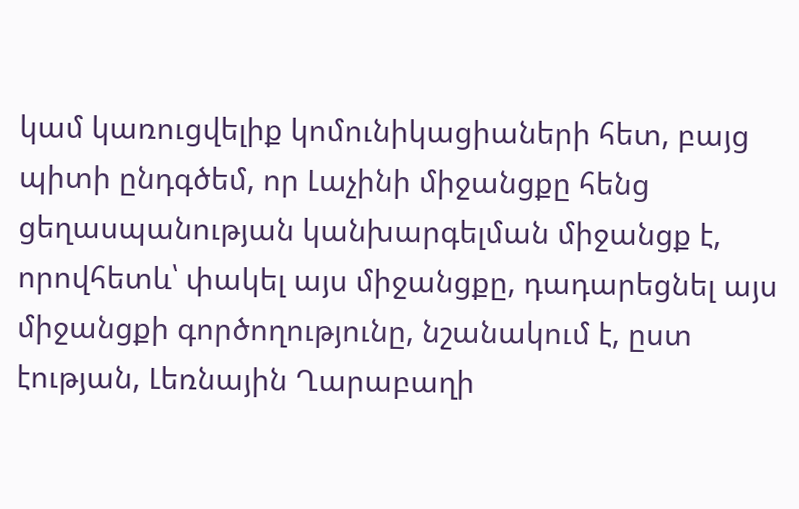կամ կառուցվելիք կոմունիկացիաների հետ, բայց պիտի ընդգծեմ, որ Լաչինի միջանցքը հենց ցեղասպանության կանխարգելման միջանցք է, որովհետև՝ փակել այս միջանցքը, դադարեցնել այս միջանցքի գործողությունը, նշանակում է, ըստ էության, Լեռնային Ղարաբաղի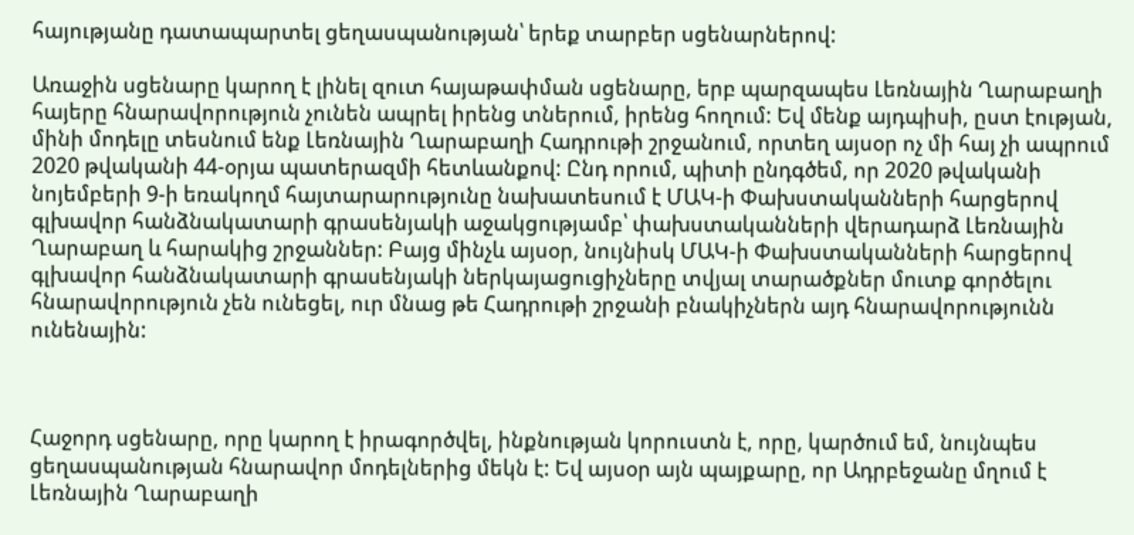հայությանը դատապարտել ցեղասպանության՝ երեք տարբեր սցենարներով:

Առաջին սցենարը կարող է լինել զուտ հայաթափման սցենարը, երբ պարզապես Լեռնային Ղարաբաղի հայերը հնարավորություն չունեն ապրել իրենց տներում, իրենց հողում: Եվ մենք այդպիսի, ըստ էության, մինի մոդելը տեսնում ենք Լեռնային Ղարաբաղի Հադրութի շրջանում, որտեղ այսօր ոչ մի հայ չի ապրում 2020 թվականի 44-օրյա պատերազմի հետևանքով: Ընդ որում, պիտի ընդգծեմ, որ 2020 թվականի նոյեմբերի 9-ի եռակողմ հայտարարությունը նախատեսում է ՄԱԿ-ի Փախստականների հարցերով գլխավոր հանձնակատարի գրասենյակի աջակցությամբ՝ փախստականների վերադարձ Լեռնային Ղարաբաղ և հարակից շրջաններ: Բայց մինչև այսօր, նույնիսկ ՄԱԿ-ի Փախստականների հարցերով գլխավոր հանձնակատարի գրասենյակի ներկայացուցիչները տվյալ տարածքներ մուտք գործելու հնարավորություն չեն ունեցել, ուր մնաց թե Հադրութի շրջանի բնակիչներն այդ հնարավորությունն ունենային:



Հաջորդ սցենարը, որը կարող է իրագործվել, ինքնության կորուստն է, որը, կարծում եմ, նույնպես ցեղասպանության հնարավոր մոդելներից մեկն է: Եվ այսօր այն պայքարը, որ Ադրբեջանը մղում է Լեռնային Ղարաբաղի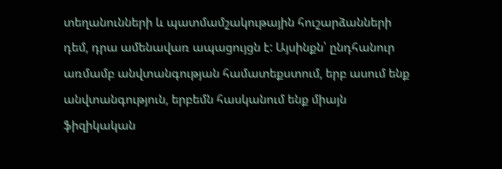տեղանունների և պատմամշակութային հուշարձանների դեմ, դրա ամենավառ ապացույցն է: Այսինքն՝ ընդհանուր առմամբ անվտանգության համատեքստում, երբ ասում ենք անվտանգություն, երբեմն հասկանում ենք միայն ֆիզիկական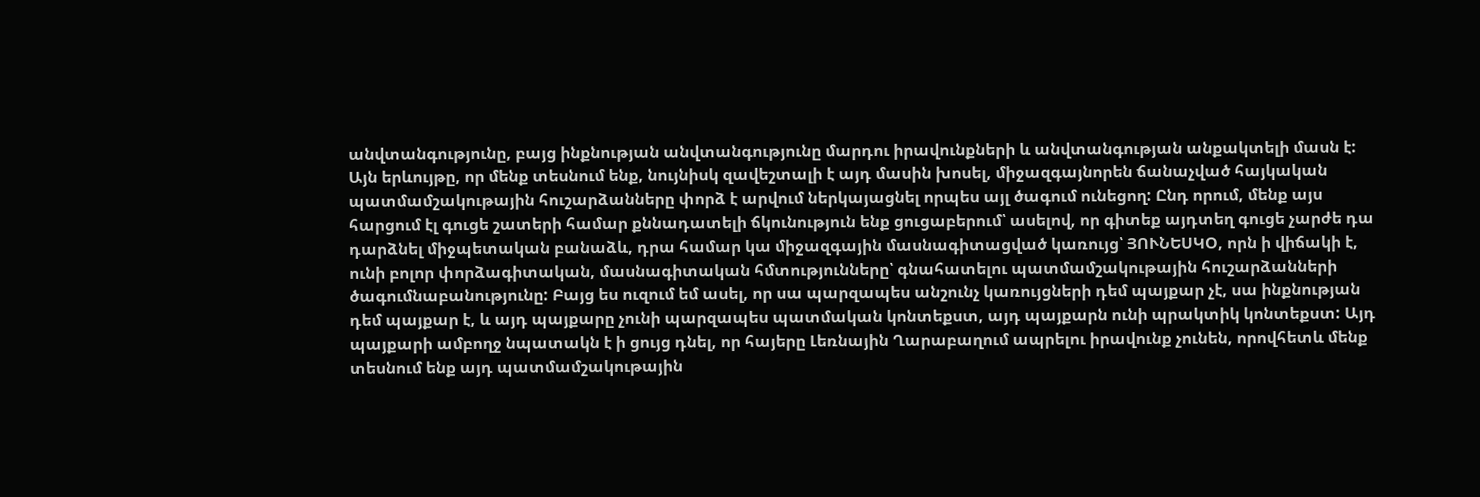անվտանգությունը, բայց ինքնության անվտանգությունը մարդու իրավունքների և անվտանգության անքակտելի մասն է: Այն երևույթը, որ մենք տեսնում ենք, նույնիսկ զավեշտալի է այդ մասին խոսել, միջազգայնորեն ճանաչված հայկական պատմամշակութային հուշարձանները փորձ է արվում ներկայացնել որպես այլ ծագում ունեցող: Ընդ որում, մենք այս հարցում էլ գուցե շատերի համար քննադատելի ճկունություն ենք ցուցաբերում՝ ասելով, որ գիտեք այդտեղ գուցե չարժե դա դարձնել միջպետական բանաձև, դրա համար կա միջազգային մասնագիտացված կառույց՝ ՅՈՒՆԵՍԿՕ, որն ի վիճակի է, ունի բոլոր փորձագիտական, մասնագիտական հմտությունները՝ գնահատելու պատմամշակութային հուշարձանների ծագումնաբանությունը: Բայց ես ուզում եմ ասել, որ սա պարզապես անշունչ կառույցների դեմ պայքար չէ, սա ինքնության դեմ պայքար է, և այդ պայքարը չունի պարզապես պատմական կոնտեքստ, այդ պայքարն ունի պրակտիկ կոնտեքստ: Այդ պայքարի ամբողջ նպատակն է ի ցույց դնել, որ հայերը Լեռնային Ղարաբաղում ապրելու իրավունք չունեն, որովհետև մենք տեսնում ենք այդ պատմամշակութային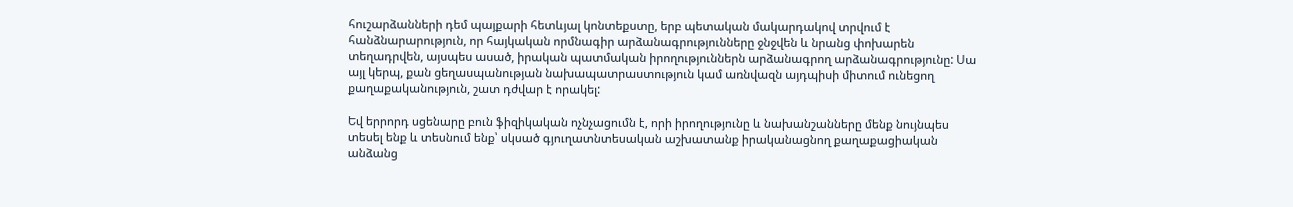հուշարձանների դեմ պայքարի հետևյալ կոնտեքստը, երբ պետական մակարդակով տրվում է հանձնարարություն, որ հայկական որմնագիր արձանագրությունները ջնջվեն և նրանց փոխարեն տեղադրվեն, այսպես ասած, իրական պատմական իրողություններն արձանագրող արձանագրությունը: Սա այլ կերպ, քան ցեղասպանության նախապատրաստություն կամ առնվազն այդպիսի միտում ունեցող քաղաքականություն, շատ դժվար է որակել:

Եվ երրորդ սցենարը բուն ֆիզիկական ոչնչացումն է, որի իրողությունը և նախանշանները մենք նույնպես տեսել ենք և տեսնում ենք՝ սկսած գյուղատնտեսական աշխատանք իրականացնող քաղաքացիական անձանց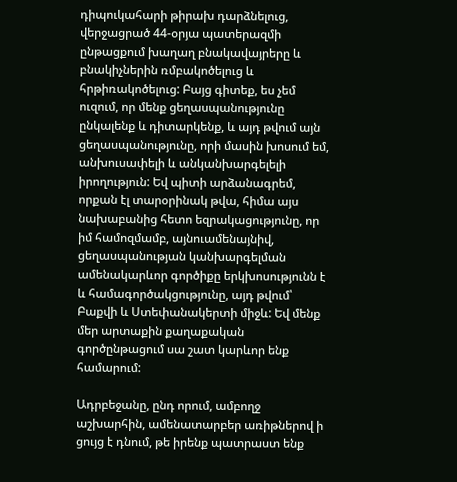դիպուկահարի թիրախ դարձնելուց, վերջացրած 44-օրյա պատերազմի ընթացքում խաղաղ բնակավայրերը և բնակիչներին ռմբակոծելուց և հրթիռակոծելուց: Բայց գիտեք, ես չեմ ուզում, որ մենք ցեղասպանությունը ընկալենք և դիտարկենք, և այդ թվում այն ցեղասպանությունը, որի մասին խոսում եմ, անխուսափելի և անկանխարգելելի իրողություն: Եվ պիտի արձանագրեմ, որքան էլ տարօրինակ թվա, հիմա այս նախաբանից հետո եզրակացությունը, որ իմ համոզմամբ, այնուամենայնիվ, ցեղասպանության կանխարգելման ամենակարևոր գործիքը երկխոսությունն է և համագործակցությունը, այդ թվում՝ Բաքվի և Ստեփանակերտի միջև: Եվ մենք մեր արտաքին քաղաքական գործընթացում սա շատ կարևոր ենք համարում:

Ադրբեջանը, ընդ որում, ամբողջ աշխարհին, ամենատարբեր առիթներով ի ցույց է դնում, թե իրենք պատրաստ ենք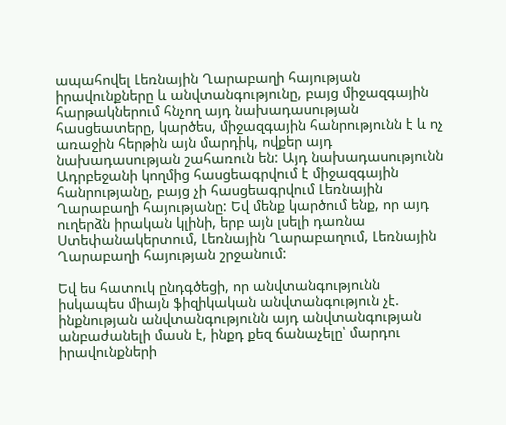ապահովել Լեռնային Ղարաբաղի հայության իրավունքները և անվտանգությունը, բայց միջազգային հարթակներում հնչող այդ նախադասության հասցեատերը, կարծես, միջազգային հանրությունն է և ոչ առաջին հերթին այն մարդիկ, ովքեր այդ նախադասության շահառուն են: Այդ նախադասությունն Ադրբեջանի կողմից հասցեագրվում է միջազգային հանրությանը, բայց չի հասցեագրվում Լեռնային Ղարաբաղի հայությանը: Եվ մենք կարծում ենք, որ այդ ուղերձն իրական կլինի, երբ այն լսելի դառնա Ստեփանակերտում, Լեռնային Ղարաբաղում, Լեռնային Ղարաբաղի հայության շրջանում:

Եվ ես հատուկ ընդգծեցի, որ անվտանգությունն իսկապես միայն ֆիզիկական անվտանգություն չէ. ինքնության անվտանգությունն այդ անվտանգության անբաժանելի մասն է, ինքդ քեզ ճանաչելը՝ մարդու իրավունքների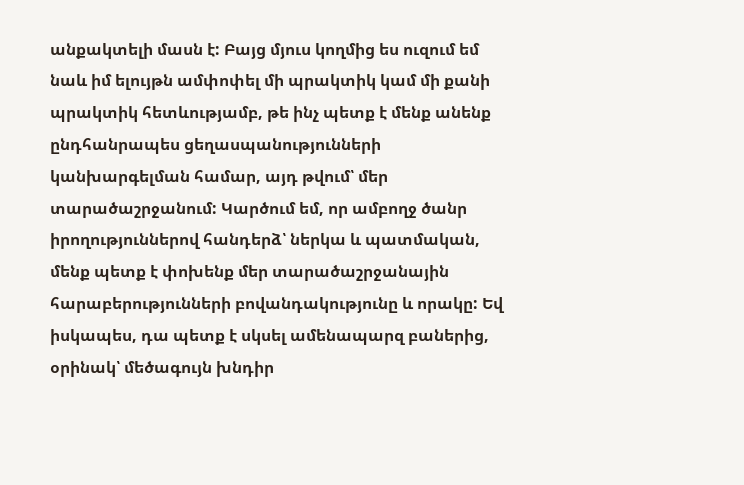անքակտելի մասն է: Բայց մյուս կողմից ես ուզում եմ նաև իմ ելույթն ամփոփել մի պրակտիկ կամ մի քանի պրակտիկ հետևությամբ, թե ինչ պետք է մենք անենք ընդհանրապես ցեղասպանությունների կանխարգելման համար, այդ թվում՝ մեր տարածաշրջանում: Կարծում եմ, որ ամբողջ ծանր իրողություններով հանդերձ՝ ներկա և պատմական, մենք պետք է փոխենք մեր տարածաշրջանային հարաբերությունների բովանդակությունը և որակը: Եվ իսկապես, դա պետք է սկսել ամենապարզ բաներից, օրինակ՝ մեծագույն խնդիր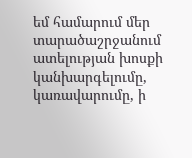եմ համարում մեր տարածաշրջանում ատելության խոսքի կանխարգելումը, կառավարումը, ի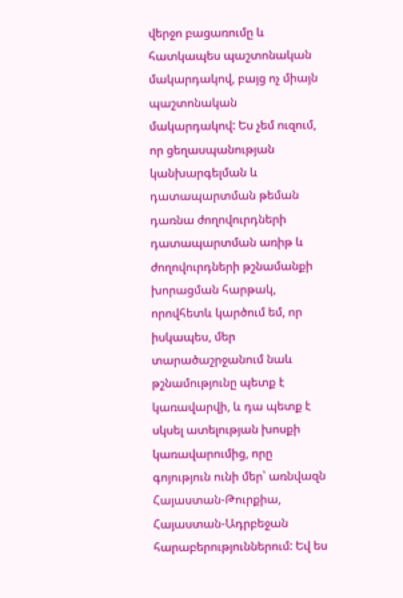վերջո բացառումը և հատկապես պաշտոնական մակարդակով, բայց ոչ միայն պաշտոնական մակարդակով: Ես չեմ ուզում, որ ցեղասպանության կանխարգելման և դատապարտման թեման դառնա ժողովուրդների դատապարտման առիթ և ժողովուրդների թշնամանքի խորացման հարթակ, որովհետև կարծում եմ, որ իսկապես, մեր տարածաշրջանում նաև թշնամությունը պետք է կառավարվի, և դա պետք է սկսել ատելության խոսքի կառավարումից, որը գոյություն ունի մեր՝ առնվազն Հայաստան-Թուրքիա, Հայաստան-Ադրբեջան հարաբերություններում: Եվ ես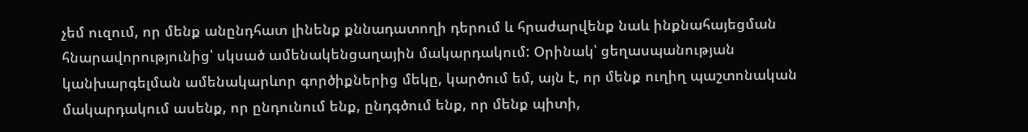չեմ ուզում, որ մենք անընդհատ լինենք քննադատողի դերում և հրաժարվենք նաև ինքնահայեցման հնարավորությունից՝ սկսած ամենակենցաղային մակարդակում: Օրինակ՝ ցեղասպանության կանխարգելման ամենակարևոր գործիքներից մեկը, կարծում եմ, այն է, որ մենք ուղիղ պաշտոնական մակարդակում ասենք, որ ընդունում ենք, ընդգծում ենք, որ մենք պիտի,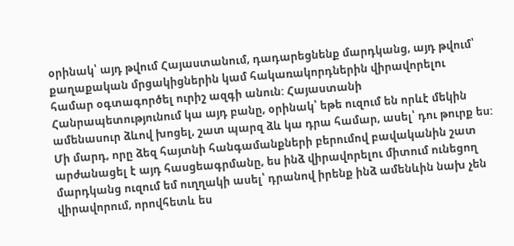օրինակ՝ այդ թվում Հայաստանում, դադարեցնենք մարդկանց, այդ թվում՝ քաղաքական մրցակիցներին կամ հակառակորդներին վիրավորելու համար օգտագործել ուրիշ ազգի անուն: Հայաստանի Հանրապետությունում կա այդ բանը, օրինակ՝ եթե ուզում են որևէ մեկին ամենասուր ձևով խոցել, շատ պարզ ձև կա դրա համար, ասել՝ դու թուրք ես: Մի մարդ, որը ձեզ հայտնի հանգամանքների բերումով բավականին շատ արժանացել է այդ հասցեագրմանը, ես ինձ վիրավորելու միտում ունեցող մարդկանց ուզում եմ ուղղակի ասել՝ դրանով իրենք ինձ ամենևին նախ չեն վիրավորում, որովհետև ես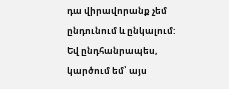դա վիրավորանք չեմ ընդունում և ընկալում: Եվ ընդհանրապես, կարծում եմ՝ այս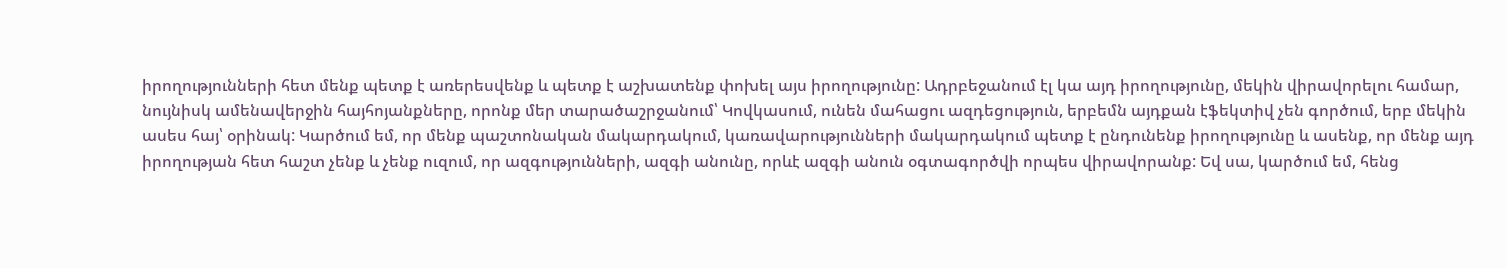իրողությունների հետ մենք պետք է առերեսվենք և պետք է աշխատենք փոխել այս իրողությունը: Ադրբեջանում էլ կա այդ իրողությունը, մեկին վիրավորելու համար, նույնիսկ ամենավերջին հայհոյանքները, որոնք մեր տարածաշրջանում՝ Կովկասում, ունեն մահացու ազդեցություն, երբեմն այդքան էֆեկտիվ չեն գործում, երբ մեկին ասես հայ՝ օրինակ: Կարծում եմ, որ մենք պաշտոնական մակարդակում, կառավարությունների մակարդակում պետք է ընդունենք իրողությունը և ասենք, որ մենք այդ իրողության հետ հաշտ չենք և չենք ուզում, որ ազգությունների, ազգի անունը, որևէ ազգի անուն օգտագործվի որպես վիրավորանք: Եվ սա, կարծում եմ, հենց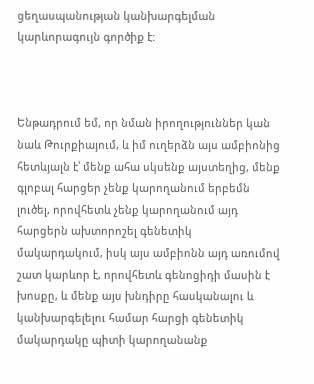ցեղասպանության կանխարգելման կարևորագույն գործիք է:



Ենթադրում եմ, որ նման իրողություններ կան նաև Թուրքիայում, և իմ ուղերձն այս ամբիոնից հետևյալն է՝ մենք ահա սկսենք այստեղից, մենք գլոբալ հարցեր չենք կարողանում երբեմն լուծել, որովհետև չենք կարողանում այդ հարցերն ախտորոշել գենետիկ մակարդակում, իսկ այս ամբիոնն այդ առումով շատ կարևոր է, որովհետև գենոցիդի մասին է խոսքը, և մենք այս խնդիրը հասկանալու և կանխարգելելու համար հարցի գենետիկ մակարդակը պիտի կարողանանք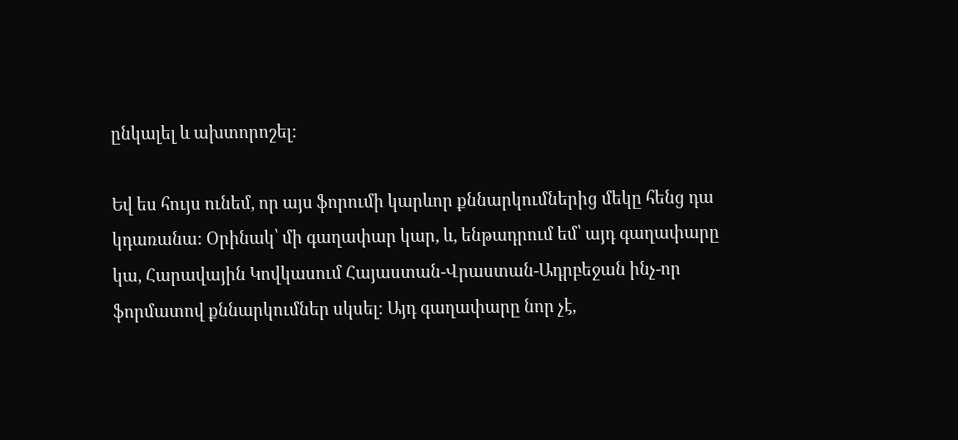ընկալել և ախտորոշել:

Եվ ես հույս ունեմ, որ այս ֆորումի կարևոր քննարկումներից մեկը հենց դա կդառանա: Օրինակ՝ մի գաղափար կար, և, ենթադրում եմ՝ այդ գաղափարը կա, Հարավային Կովկասում Հայաստան-Վրաստան-Ադրբեջան ինչ-որ ֆորմատով քննարկումներ սկսել: Այդ գաղափարը նոր չէ,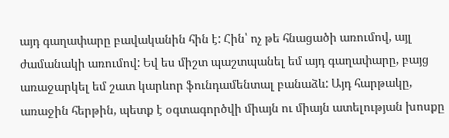այդ գաղափարը բավականին հին է: Հին՝ ոչ թե հնացածի առումով, այլ ժամանակի առումով: Եվ ես միշտ պաշտպանել եմ այդ գաղափարը, բայց առաջարկել եմ շատ կարևոր ֆունդամենտալ բանաձև: Այդ հարթակը, առաջին հերթին, պետք է օգտագործվի միայն ու միայն ատելության խոսքը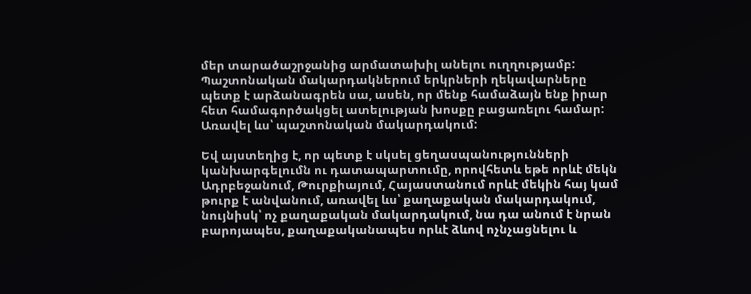մեր տարածաշրջանից արմատախիլ անելու ուղղությամբ: Պաշտոնական մակարդակներում երկրների ղեկավարները պետք է արձանագրեն սա, ասեն, որ մենք համաձայն ենք իրար հետ համագործակցել ատելության խոսքը բացառելու համար: Առավել ևս՝ պաշտոնական մակարդակում:

Եվ այստեղից է, որ պետք է սկսել ցեղասպանությունների կանխարգելումն ու դատապարտումը, որովհետև եթե որևէ մեկն Ադրբեջանում, Թուրքիայում, Հայաստանում որևէ մեկին հայ կամ թուրք է անվանում, առավել ևս՝ քաղաքական մակարդակում, նույնիսկ՝ ոչ քաղաքական մակարդակում, նա դա անում է նրան բարոյապես, քաղաքականապես որևէ ձևով ոչնչացնելու և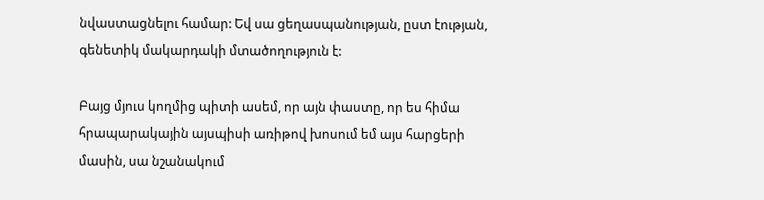նվաստացնելու համար: Եվ սա ցեղասպանության, ըստ էության, գենետիկ մակարդակի մտածողություն է:

Բայց մյուս կողմից պիտի ասեմ, որ այն փաստը, որ ես հիմա հրապարակային այսպիսի առիթով խոսում եմ այս հարցերի մասին, սա նշանակում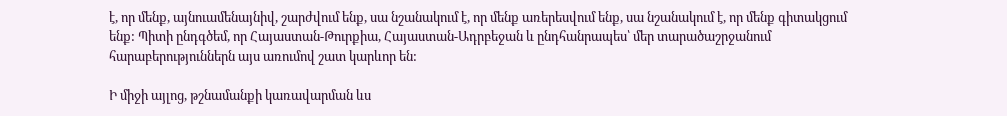է, որ մենք, այնուամենայնիվ, շարժվում ենք, սա նշանակում է, որ մենք առերեսվում ենք, սա նշանակում է, որ մենք գիտակցում ենք: Պիտի ընդգծեմ, որ Հայաստան-Թուրքիա, Հայաստան-Ադրբեջան և ընդհանրապես՝ մեր տարածաշրջանում հարաբերություններն այս առումով շատ կարևոր են:

Ի միջի այլոց, թշնամանքի կառավարման ևս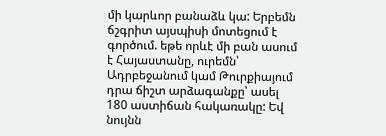մի կարևոր բանաձև կա: Երբեմն ճշգրիտ այսպիսի մոտեցում է գործում. եթե որևէ մի բան ասում է Հայաստանը, ուրեմն՝ Ադրբեջանում կամ Թուրքիայում դրա ճիշտ արձագանքը՝ ասել 180 աստիճան հակառակը: Եվ նույնն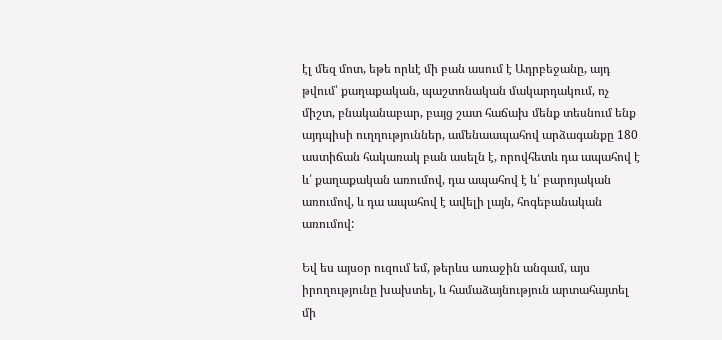էլ մեզ մոտ, եթե որևէ մի բան ասում է Ադրբեջանը, այդ թվում՝ քաղաքական, պաշտոնական մակարդակում, ոչ միշտ, բնականաբար, բայց շատ հաճախ մենք տեսնում ենք այդպիսի ուղղություններ, ամենաապահով արձագանքը 180 աստիճան հակառակ բան ասելն է, որովհետև դա ապահով է և՛ քաղաքական առումով, դա ապահով է և՛ բարոյական առումով, և դա ապահով է ավելի լայն, հոգեբանական առումով:

Եվ ես այսօր ուզում եմ, թերևս առաջին անգամ, այս իրողությունը խախտել, և համաձայնություն արտահայտել մի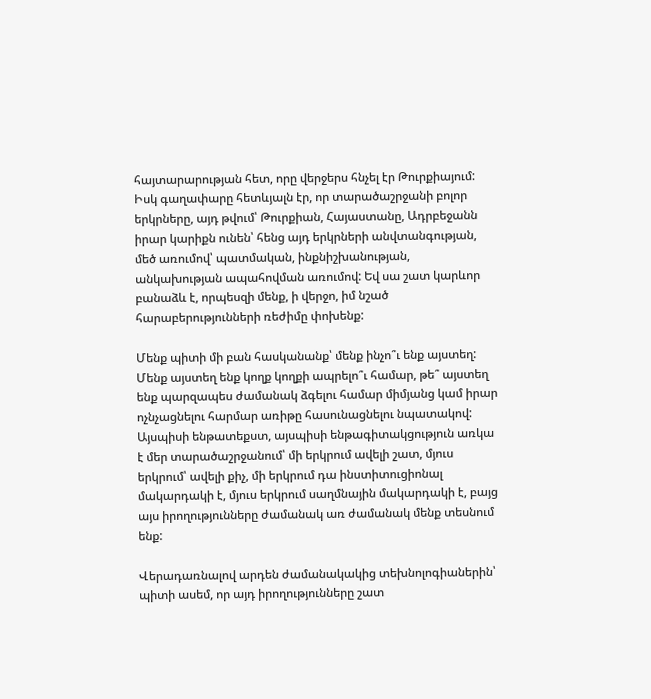հայտարարության հետ, որը վերջերս հնչել էր Թուրքիայում: Իսկ գաղափարը հետևյալն էր, որ տարածաշրջանի բոլոր երկրները, այդ թվում՝ Թուրքիան, Հայաստանը, Ադրբեջանն իրար կարիքն ունեն՝ հենց այդ երկրների անվտանգության, մեծ առումով՝ պատմական, ինքնիշխանության, անկախության ապահովման առումով: Եվ սա շատ կարևոր բանաձև է, որպեսզի մենք, ի վերջո, իմ նշած հարաբերությունների ռեժիմը փոխենք:

Մենք պիտի մի բան հասկանանք՝ մենք ինչո՞ւ ենք այստեղ: Մենք այստեղ ենք կողք կողքի ապրելո՞ւ համար, թե՞ այստեղ ենք պարզապես ժամանակ ձգելու համար միմյանց կամ իրար ոչնչացնելու հարմար առիթը հասունացնելու նպատակով: Այսպիսի ենթատեքստ, այսպիսի ենթագիտակցություն առկա է մեր տարածաշրջանում՝ մի երկրում ավելի շատ, մյուս երկրում՝ ավելի քիչ, մի երկրում դա ինստիտուցիոնալ մակարդակի է, մյուս երկրում սաղմնային մակարդակի է, բայց այս իրողությունները ժամանակ առ ժամանակ մենք տեսնում ենք:

Վերադառնալով արդեն ժամանակակից տեխնոլոգիաներին՝ պիտի ասեմ, որ այդ իրողությունները շատ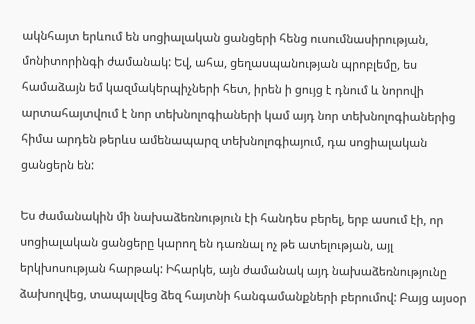ակնհայտ երևում են սոցիալական ցանցերի հենց ուսումնասիրության, մոնիտորինգի ժամանակ: Եվ, ահա, ցեղասպանության պրոբլեմը, ես համաձայն եմ կազմակերպիչների հետ, իրեն ի ցույց է դնում և նորովի արտահայտվում է նոր տեխնոլոգիաների կամ այդ նոր տեխնոլոգիաներից հիմա արդեն թերևս ամենապարզ տեխնոլոգիայում, դա սոցիալական ցանցերն են:

Ես ժամանակին մի նախաձեռնություն էի հանդես բերել, երբ ասում էի, որ սոցիալական ցանցերը կարող են դառնալ ոչ թե ատելության, այլ երկխոսության հարթակ: Իհարկե, այն ժամանակ այդ նախաձեռնությունը ձախողվեց, տապալվեց ձեզ հայտնի հանգամանքների բերումով: Բայց այսօր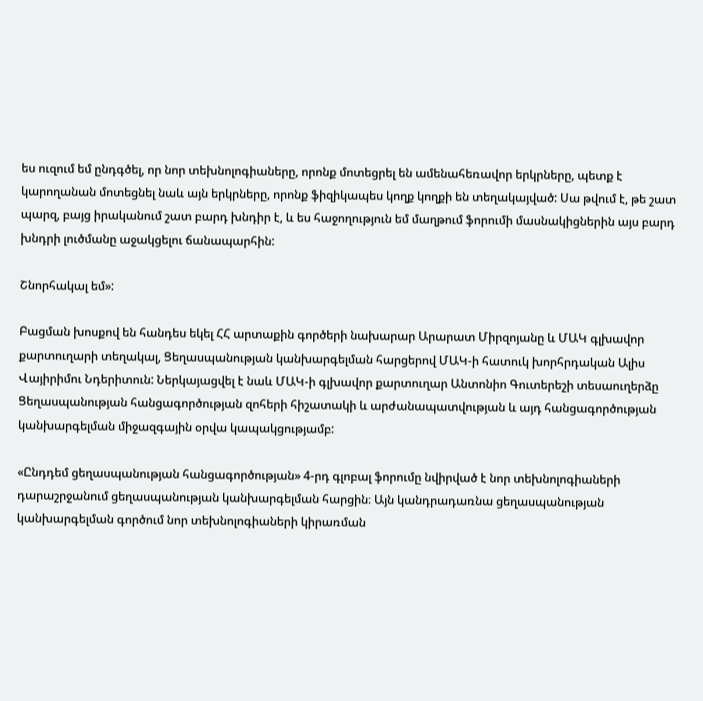ես ուզում եմ ընդգծել, որ նոր տեխնոլոգիաները, որոնք մոտեցրել են ամենահեռավոր երկրները, պետք է կարողանան մոտեցնել նաև այն երկրները, որոնք ֆիզիկապես կողք կողքի են տեղակայված: Սա թվում է, թե շատ պարզ, բայց իրականում շատ բարդ խնդիր է, և ես հաջողություն եմ մաղթում ֆորումի մասնակիցներին այս բարդ խնդրի լուծմանը աջակցելու ճանապարհին:

Շնորհակալ եմ»:

Բացման խոսքով են հանդես եկել ՀՀ արտաքին գործերի նախարար Արարատ Միրզոյանը և ՄԱԿ գլխավոր քարտուղարի տեղակալ, Ցեղասպանության կանխարգելման հարցերով ՄԱԿ-ի հատուկ խորհրդական Ալիս Վայիրիմու Նդերիտուն: Ներկայացվել է նաև ՄԱԿ-ի գլխավոր քարտուղար Անտոնիո Գուտերեշի տեսաուղերձը Ցեղասպանության հանցագործության զոհերի հիշատակի և արժանապատվության և այդ հանցագործության կանխարգելման միջազգային օրվա կապակցությամբ:

«Ընդդեմ ցեղասպանության հանցագործության» 4-րդ գլոբալ ֆորումը նվիրված է նոր տեխնոլոգիաների դարաշրջանում ցեղասպանության կանխարգելման հարցին։ Այն կանդրադառնա ցեղասպանության կանխարգելման գործում նոր տեխնոլոգիաների կիրառման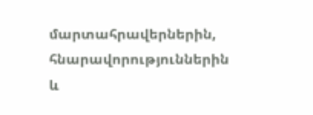մարտահրավերներին, հնարավորություններին և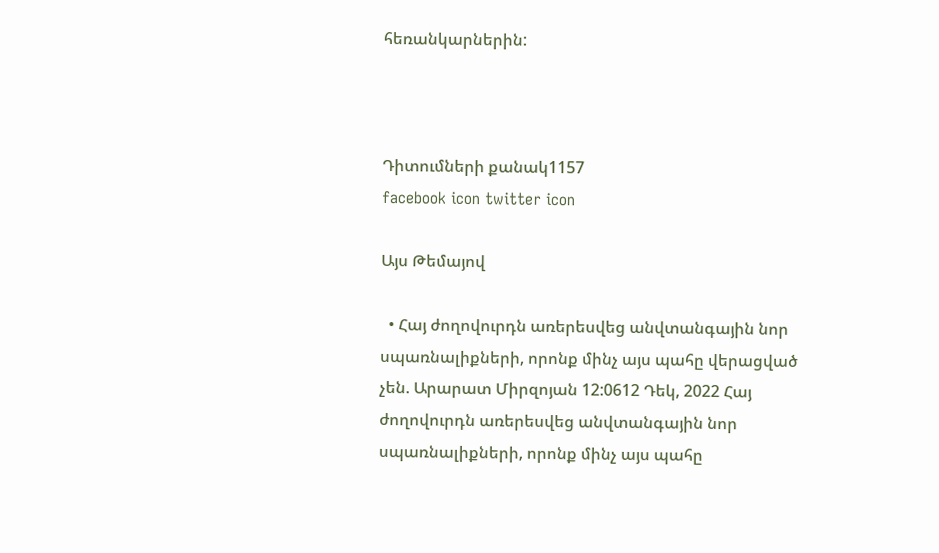հեռանկարներին:



Դիտումների քանակ1157
facebook icon twitter icon

Այս Թեմայով

  • Հայ ժողովուրդն առերեսվեց անվտանգային նոր սպառնալիքների, որոնք մինչ այս պահը վերացված չեն. Արարատ Միրզոյան 12:0612 Դեկ, 2022 Հայ ժողովուրդն առերեսվեց անվտանգային նոր սպառնալիքների, որոնք մինչ այս պահը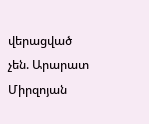վերացված չեն. Արարատ Միրզոյան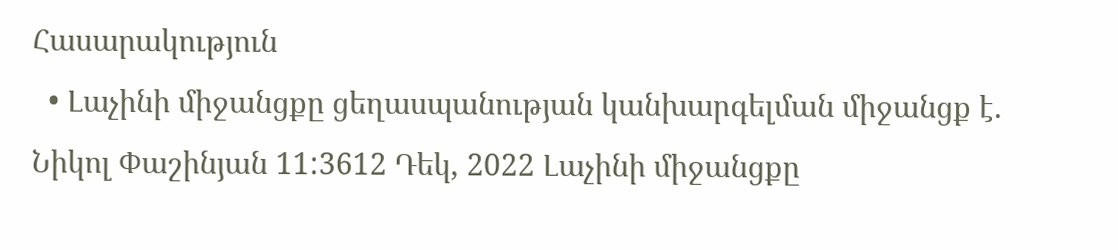Հասարակություն
  • Լաչինի միջանցքը ցեղասպանության կանխարգելման միջանցք է. Նիկոլ Փաշինյան 11:3612 Դեկ, 2022 Լաչինի միջանցքը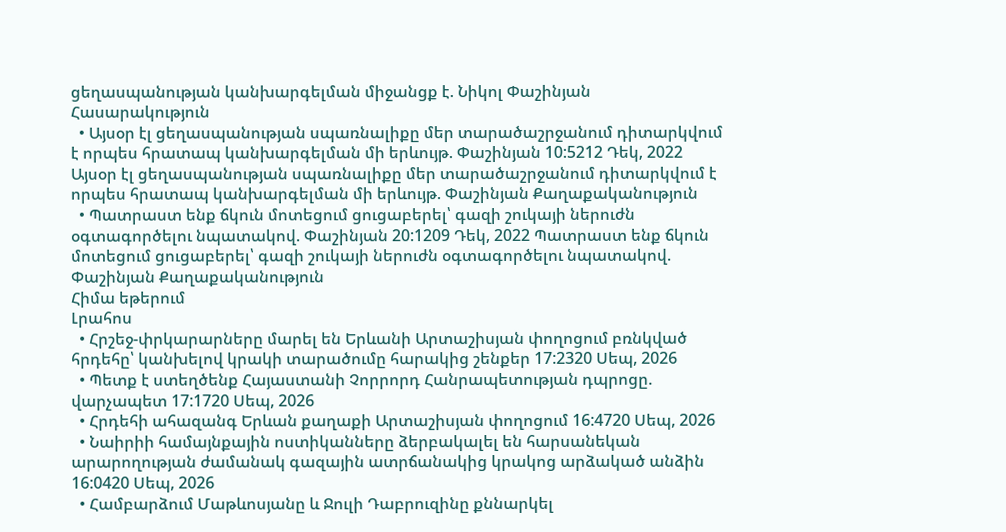ցեղասպանության կանխարգելման միջանցք է. Նիկոլ Փաշինյան Հասարակություն
  • Այսօր էլ ցեղասպանության սպառնալիքը մեր տարածաշրջանում դիտարկվում է որպես հրատապ կանխարգելման մի երևույթ. Փաշինյան 10:5212 Դեկ, 2022 Այսօր էլ ցեղասպանության սպառնալիքը մեր տարածաշրջանում դիտարկվում է որպես հրատապ կանխարգելման մի երևույթ. Փաշինյան Քաղաքականություն
  • Պատրաստ ենք ճկուն մոտեցում ցուցաբերել՝ գազի շուկայի ներուժն օգտագործելու նպատակով. Փաշինյան 20:1209 Դեկ, 2022 Պատրաստ ենք ճկուն մոտեցում ցուցաբերել՝ գազի շուկայի ներուժն օգտագործելու նպատակով. Փաշինյան Քաղաքականություն
Հիմա եթերում
Լրահոս
  • Հրշեջ-փրկարարները մարել են Երևանի Արտաշիսյան փողոցում բռնկված հրդեհը՝ կանխելով կրակի տարածումը հարակից շենքեր 17:2320 Սեպ, 2026
  • Պետք է ստեղծենք Հայաստանի Չորրորդ Հանրապետության դպրոցը. վարչապետ 17:1720 Սեպ, 2026
  • Հրդեհի ահազանգ Երևան քաղաքի Արտաշիսյան փողոցում 16:4720 Սեպ, 2026
  • Նաիրիի համայնքային ոստիկանները ձերբակալել են հարսանեկան արարողության ժամանակ գազային ատրճանակից կրակոց արձակած անձին 16:0420 Սեպ, 2026
  • Համբարձում Մաթևոսյանը և Ջուլի Դաբրուզինը քննարկել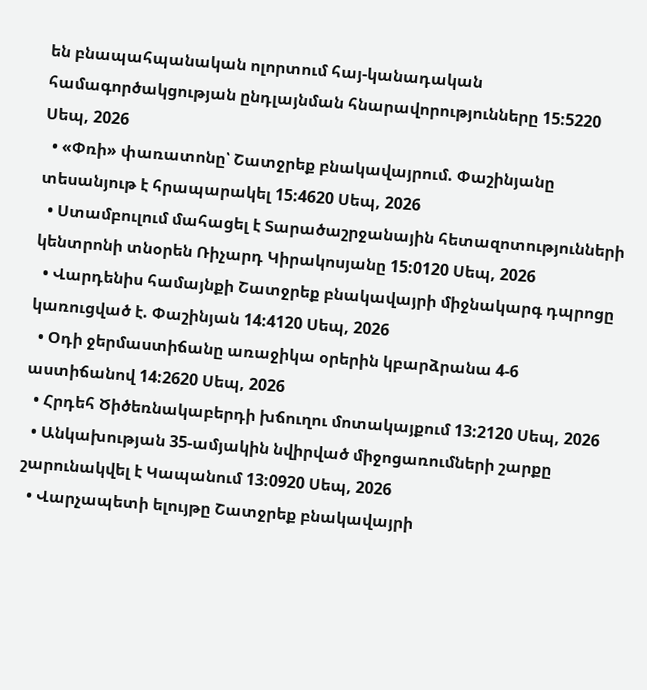են բնապահպանական ոլորտում հայ-կանադական համագործակցության ընդլայնման հնարավորությունները 15:5220 Սեպ, 2026
  • «Փռի» փառատոնը՝ Շատջրեք բնակավայրում. Փաշինյանը տեսանյութ է հրապարակել 15:4620 Սեպ, 2026
  • Ստամբուլում մահացել է Տարածաշրջանային հետազոտությունների կենտրոնի տնօրեն Ռիչարդ Կիրակոսյանը 15:0120 Սեպ, 2026
  • Վարդենիս համայնքի Շատջրեք բնակավայրի միջնակարգ դպրոցը կառուցված է. Փաշինյան 14:4120 Սեպ, 2026
  • Օդի ջերմաստիճանը առաջիկա օրերին կբարձրանա 4-6 աստիճանով 14:2620 Սեպ, 2026
  • Հրդեհ Ծիծեռնակաբերդի խճուղու մոտակայքում 13:2120 Սեպ, 2026
  • Անկախության 35-ամյակին նվիրված միջոցառումների շարքը շարունակվել է Կապանում 13:0920 Սեպ, 2026
  • Վարչապետի ելույթը Շատջրեք բնակավայրի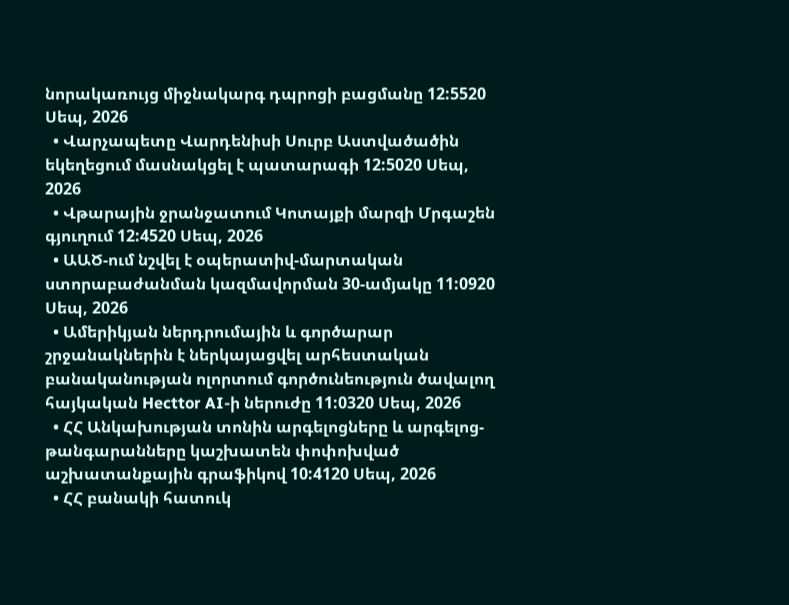նորակառույց միջնակարգ դպրոցի բացմանը 12:5520 Սեպ, 2026
  • Վարչապետը Վարդենիսի Սուրբ Աստվածածին եկեղեցում մասնակցել է պատարագի 12:5020 Սեպ, 2026
  • Վթարային ջրանջատում Կոտայքի մարզի Մրգաշեն գյուղում 12:4520 Սեպ, 2026
  • ԱԱԾ-ում նշվել է օպերատիվ-մարտական ստորաբաժանման կազմավորման 30-ամյակը 11:0920 Սեպ, 2026
  • Ամերիկյան ներդրումային և գործարար շրջանակներին է ներկայացվել արհեստական բանականության ոլորտում գործունեություն ծավալող հայկական Hecttor AI-ի ներուժը 11:0320 Սեպ, 2026
  • ՀՀ Անկախության տոնին արգելոցները և արգելոց-թանգարանները կաշխատեն փոփոխված աշխատանքային գրաֆիկով 10:4120 Սեպ, 2026
  • ՀՀ բանակի հատուկ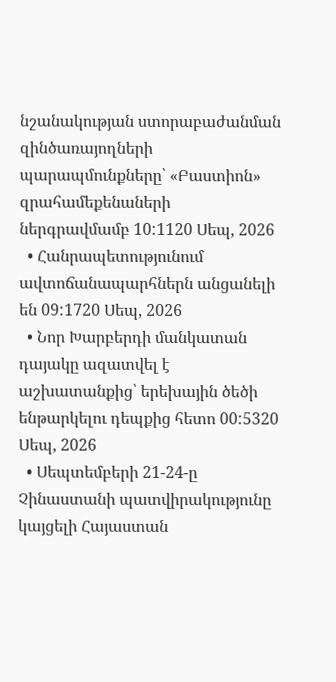նշանակության ստորաբաժանման զինծառայողների պարապմունքները՝ «Բաստիոն» զրահամեքենաների ներգրավմամբ 10:1120 Սեպ, 2026
  • Հանրապետությունում ավտոճանապարհներն անցանելի են 09:1720 Սեպ, 2026
  • Նոր Խարբերդի մանկատան դայակը ազատվել է աշխատանքից՝ երեխային ծեծի ենթարկելու դեպքից հետո 00:5320 Սեպ, 2026
  • Սեպտեմբերի 21-24-ը Չինաստանի պատվիրակությունը կայցելի Հայաստան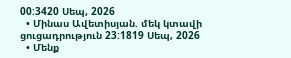00:3420 Սեպ, 2026
  • Մինաս Ավետիսյան. մեկ կտավի ցուցադրություն 23:1819 Սեպ, 2026
  • Մենք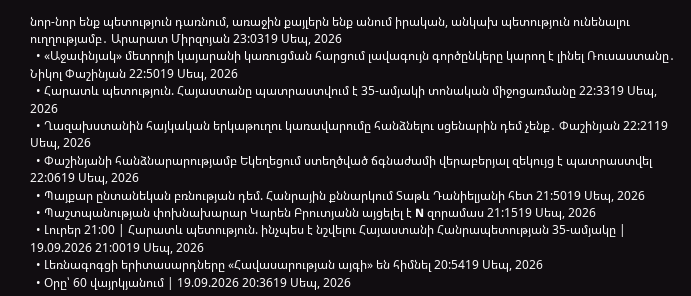նոր-նոր ենք պետություն դառնում, առաջին քայլերն ենք անում իրական, անկախ պետություն ունենալու ուղղությամբ․ Արարատ Միրզոյան 23:0319 Սեպ, 2026
  • «Աջափնյակ» մետրոյի կայարանի կառուցման հարցում լավագույն գործընկերը կարող է լինել Ռուսաստանը․ Նիկոլ Փաշինյան 22:5019 Սեպ, 2026
  • Հարատև պետություն. Հայաստանը պատրաստվում է 35-ամյակի տոնական միջոցառմանը 22:3319 Սեպ, 2026
  • Ղազախստանին հայկական երկաթուղու կառավարումը հանձնելու սցենարին դեմ չենք․ Փաշինյան 22:2119 Սեպ, 2026
  • Փաշինյանի հանձնարարությամբ Եկեղեցում ստեղծված ճգնաժամի վերաբերյալ զեկույց է պատրաստվել 22:0619 Սեպ, 2026
  • Պայքար ընտանեկան բռնության դեմ. Հանրային քննարկում Տաթև Դանիելյանի հետ 21:5019 Սեպ, 2026
  • Պաշտպանության փոխնախարար Կարեն Բրուտյանն այցելել է N զորամաս 21:1519 Սեպ, 2026
  • Լուրեր 21:00 | Հարատև պետություն. ինչպես է նշվելու Հայաստանի Հանրապետության 35-ամյակը | 19.09.2026 21:0019 Սեպ, 2026
  • Լեռնագոգցի երիտասարդները «Հավասարության այգի» են հիմնել 20:5419 Սեպ, 2026
  • Օրը՝ 60 վայրկյանում | 19.09.2026 20:3619 Սեպ, 2026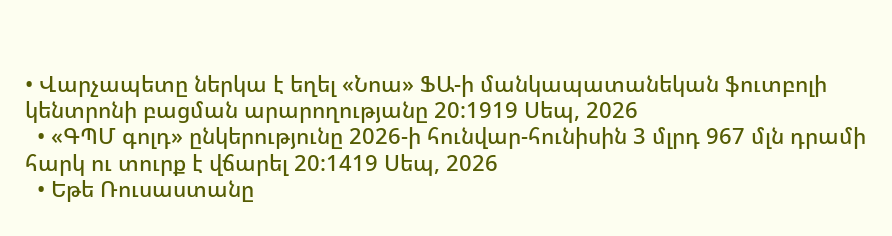• Վարչապետը ներկա է եղել «Նոա» ՖԱ-ի մանկապատանեկան ֆուտբոլի կենտրոնի բացման արարողությանը 20:1919 Սեպ, 2026
  • «ԳՊՄ գոլդ» ընկերությունը 2026-ի հունվար-հունիսին 3 մլրդ 967 մլն դրամի հարկ ու տուրք է վճարել 20:1419 Սեպ, 2026
  • Եթե Ռուսաստանը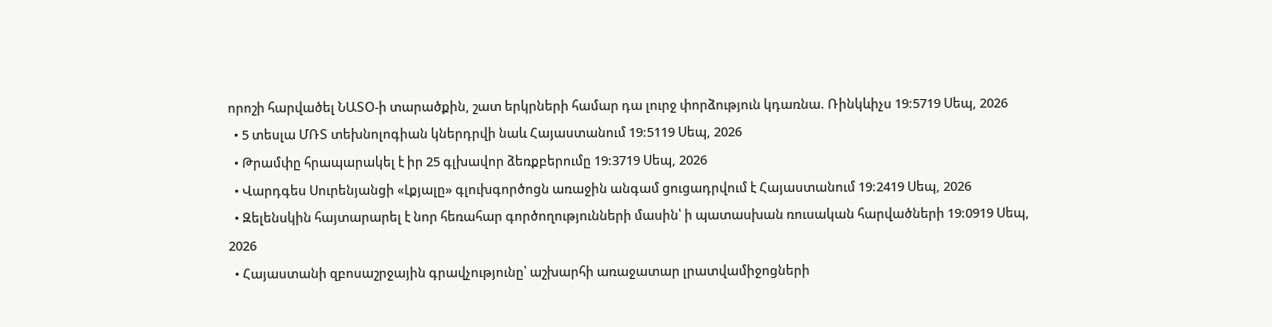որոշի հարվածել ՆԱՏՕ-ի տարածքին, շատ երկրների համար դա լուրջ փորձություն կդառնա. Ռինկևիչս 19:5719 Սեպ, 2026
  • 5 տեսլա ՄՌՏ տեխնոլոգիան կներդրվի նաև Հայաստանում 19:5119 Սեպ, 2026
  • Թրամփը հրապարակել է իր 25 գլխավոր ձեռքբերումը 19:3719 Սեպ, 2026
  • Վարդգես Սուրենյանցի «Լքյալը» գլուխգործոցն առաջին անգամ ցուցադրվում է Հայաստանում 19:2419 Սեպ, 2026
  • Զելենսկին հայտարարել է նոր հեռահար գործողությունների մասին՝ ի պատասխան ռուսական հարվածների 19:0919 Սեպ, 2026
  • Հայաստանի զբոսաշրջային գրավչությունը՝ աշխարհի առաջատար լրատվամիջոցների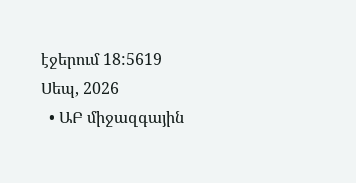էջերում 18:5619 Սեպ, 2026
  • ԱԲ միջազգային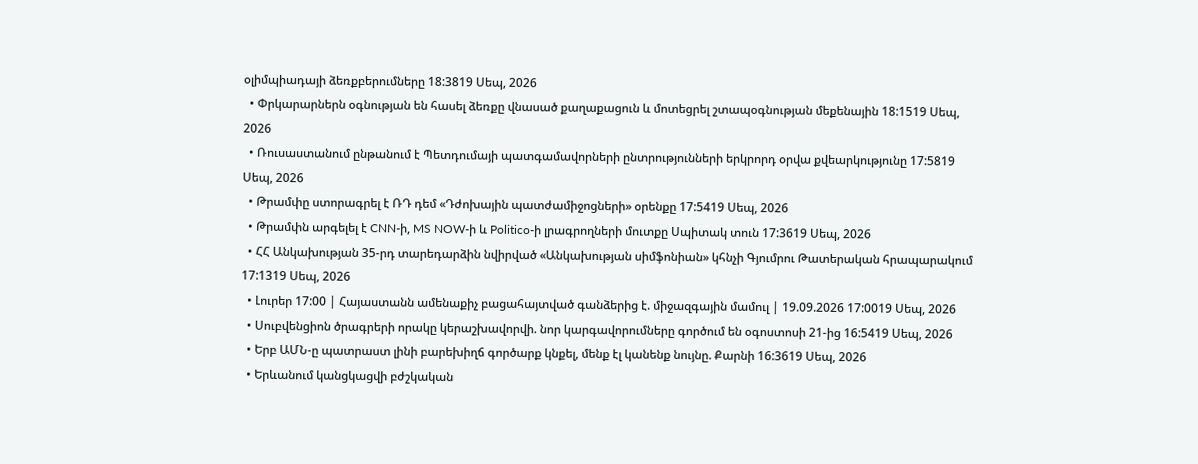օլիմպիադայի ձեռքբերումները 18:3819 Սեպ, 2026
  • Փրկարարներն օգնության են հասել ձեռքը վնասած քաղաքացուն և մոտեցրել շտապօգնության մեքենային 18:1519 Սեպ, 2026
  • Ռուսաստանում ընթանում է Պետդումայի պատգամավորների ընտրությունների երկրորդ օրվա քվեարկությունը 17:5819 Սեպ, 2026
  • Թրամփը ստորագրել է ՌԴ դեմ «Դժոխային պատժամիջոցների» օրենքը 17:5419 Սեպ, 2026
  • Թրամփն արգելել է CNN-ի, MS NOW-ի և Politico-ի լրագրողների մուտքը Սպիտակ տուն 17:3619 Սեպ, 2026
  • ՀՀ Անկախության 35-րդ տարեդարձին նվիրված «Անկախության սիմֆոնիան» կհնչի Գյումրու Թատերական հրապարակում 17:1319 Սեպ, 2026
  • Լուրեր 17:00 | Հայաստանն ամենաքիչ բացահայտված գանձերից է. միջազգային մամուլ | 19.09.2026 17:0019 Սեպ, 2026
  • Սուբվենցիոն ծրագրերի որակը կերաշխավորվի. նոր կարգավորումները գործում են օգոստոսի 21-ից 16:5419 Սեպ, 2026
  • Երբ ԱՄՆ-ը պատրաստ լինի բարեխիղճ գործարք կնքել, մենք էլ կանենք նույնը. Քարնի 16:3619 Սեպ, 2026
  • Երևանում կանցկացվի բժշկական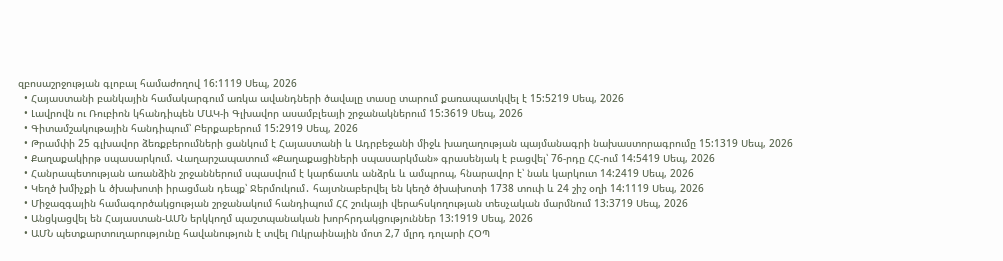զբոսաշրջության գլոբալ համաժողով 16:1119 Սեպ, 2026
  • Հայաստանի բանկային համակարգում առկա ավանդների ծավալը տասը տարում քառապատկվել է 15:5219 Սեպ, 2026
  • Լավրովն ու Ռուբիոն կհանդիպեն ՄԱԿ-ի Գլխավոր ասամբլեայի շրջանակներում 15:3619 Սեպ, 2026
  • Գիտամշակութային հանդիպում՝ Բերքաբերում 15:2919 Սեպ, 2026
  • Թրամփի 25 գլխավոր ձեռքբերումների ցանկում է Հայաստանի և Ադրբեջանի միջև խաղաղության պայմանագրի նախաստորագրումը 15:1319 Սեպ, 2026
  • Քաղաքակիրթ սպասարկում. Վաղարշապատում «Քաղաքացիների սպասարկման» գրասենյակ է բացվել՝ 76-րդը ՀՀ-ում 14:5419 Սեպ, 2026
  • Հանրապետության առանձին շրջաններում սպասվում է կարճատև անձրև և ամպրոպ, հնարավոր է՝ նաև կարկուտ 14:2419 Սեպ, 2026
  • Կեղծ խմիչքի և ծխախոտի իրացման դեպք՝ Ջերմուկում․ հայտնաբերվել են կեղծ ծխախոտի 1738 տուփ և 24 շիշ օղի 14:1119 Սեպ, 2026
  • Միջազգային համագործակցության շրջանակում հանդիպում ՀՀ շուկայի վերահսկողության տեսչական մարմնում 13:3719 Սեպ, 2026
  • Անցկացվել են Հայաստան-ԱՄՆ երկկողմ պաշտպանական խորհրդակցություններ 13:1919 Սեպ, 2026
  • ԱՄՆ պետքարտուղարությունը հավանություն է տվել Ուկրաինային մոտ 2,7 մլրդ դոլարի ՀՕՊ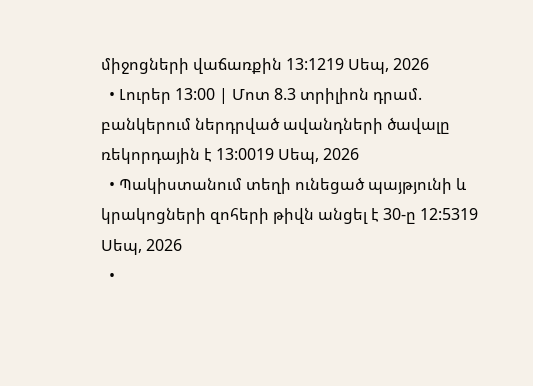միջոցների վաճառքին 13:1219 Սեպ, 2026
  • Լուրեր 13:00 | Մոտ 8.3 տրիլիոն դրամ. բանկերում ներդրված ավանդների ծավալը ռեկորդային է 13:0019 Սեպ, 2026
  • Պակիստանում տեղի ունեցած պայթյունի և կրակոցների զոհերի թիվն անցել է 30-ը 12:5319 Սեպ, 2026
  •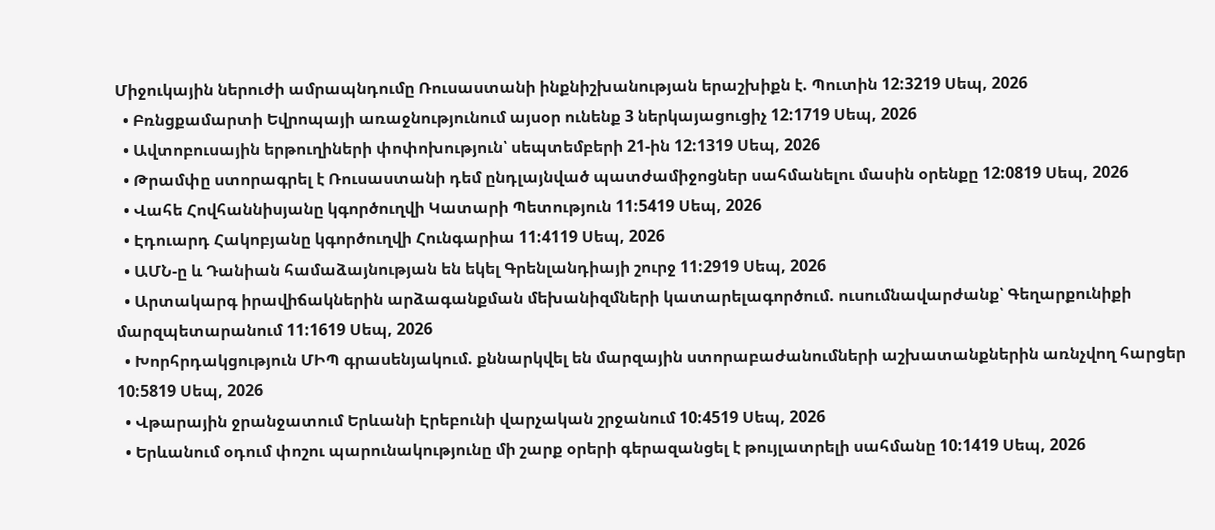Միջուկային ներուժի ամրապնդումը Ռուսաստանի ինքնիշխանության երաշխիքն է. Պուտին 12:3219 Սեպ, 2026
  • Բռնցքամարտի Եվրոպայի առաջնությունում այսօր ունենք 3 ներկայացուցիչ 12:1719 Սեպ, 2026
  • Ավտոբուսային երթուղիների փոփոխություն՝ սեպտեմբերի 21-ին 12:1319 Սեպ, 2026
  • Թրամփը ստորագրել է Ռուսաստանի դեմ ընդլայնված պատժամիջոցներ սահմանելու մասին օրենքը 12:0819 Սեպ, 2026
  • Վահե Հովհաննիսյանը կգործուղվի Կատարի Պետություն 11:5419 Սեպ, 2026
  • Էդուարդ Հակոբյանը կգործուղվի Հունգարիա 11:4119 Սեպ, 2026
  • ԱՄՆ-ը և Դանիան համաձայնության են եկել Գրենլանդիայի շուրջ 11:2919 Սեպ, 2026
  • Արտակարգ իրավիճակներին արձագանքման մեխանիզմների կատարելագործում. ուսումնավարժանք՝ Գեղարքունիքի մարզպետարանում 11:1619 Սեպ, 2026
  • Խորհրդակցություն ՄԻՊ գրասենյակում. քննարկվել են մարզային ստորաբաժանումների աշխատանքներին առնչվող հարցեր 10:5819 Սեպ, 2026
  • Վթարային ջրանջատում Երևանի Էրեբունի վարչական շրջանում 10:4519 Սեպ, 2026
  • Երևանում օդում փոշու պարունակությունը մի շարք օրերի գերազանցել է թույլատրելի սահմանը 10:1419 Սեպ, 2026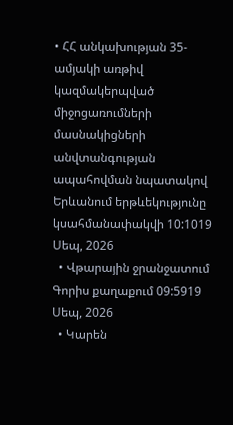• ՀՀ անկախության 35-ամյակի առթիվ կազմակերպված միջոցառումների մասնակիցների անվտանգության ապահովման նպատակով Երևանում երթևեկությունը կսահմանափակվի 10:1019 Սեպ, 2026
  • Վթարային ջրանջատում Գորիս քաղաքում 09:5919 Սեպ, 2026
  • Կարեն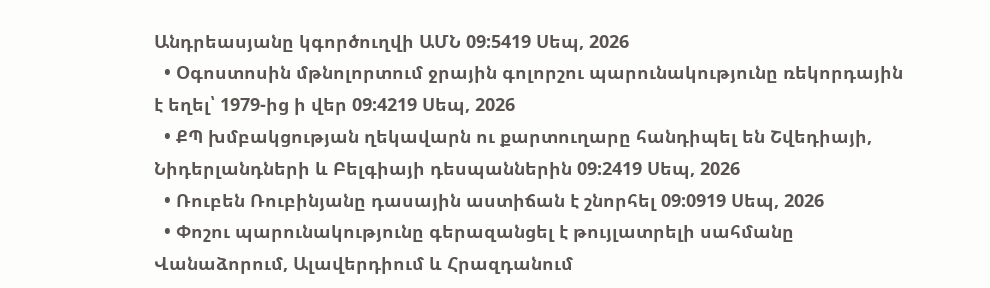Անդրեասյանը կգործուղվի ԱՄՆ 09:5419 Սեպ, 2026
  • Օգոստոսին մթնոլորտում ջրային գոլորշու պարունակությունը ռեկորդային է եղել՝ 1979-ից ի վեր 09:4219 Սեպ, 2026
  • ՔՊ խմբակցության ղեկավարն ու քարտուղարը հանդիպել են Շվեդիայի, Նիդերլանդների և Բելգիայի դեսպաններին 09:2419 Սեպ, 2026
  • Ռուբեն Ռուբինյանը դասային աստիճան է շնորհել 09:0919 Սեպ, 2026
  • Փոշու պարունակությունը գերազանցել է թույլատրելի սահմանը Վանաձորում, Ալավերդիում և Հրազդանում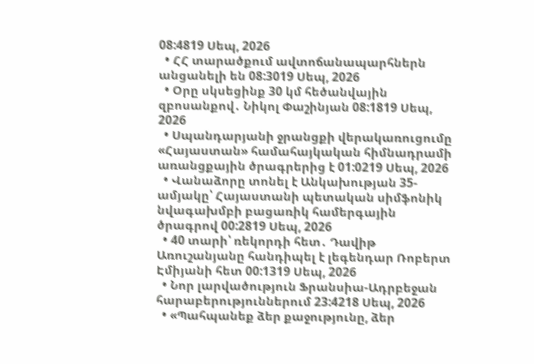08:4819 Սեպ, 2026
  • ՀՀ տարածքում ավտոճանապարհներն անցանելի են 08:3019 Սեպ, 2026
  • Օրը սկսեցինք 30 կմ հեծանվային զբոսանքով․ Նիկոլ Փաշինյան 08:1819 Սեպ, 2026
  • Սպանդարյանի ջրանցքի վերակառուցումը «Հայաստան» համահայկական հիմնադրամի առանցքային ծրագրերից է 01:0219 Սեպ, 2026
  • Վանաձորը տոնել է Անկախության 35-ամյակը՝ Հայաստանի պետական սիմֆոնիկ նվագախմբի բացառիկ համերգային ծրագրով 00:2819 Սեպ, 2026
  • 40 տարի՝ ռեկորդի հետ․ Դավիթ Առուշանյանը հանդիպել է լեգենդար Ռոբերտ Էմիյանի հետ 00:1319 Սեպ, 2026
  • Նոր լարվածություն Ֆրանսիա-Ադրբեջան հարաբերություններում 23:4218 Սեպ, 2026
  • «Պահպանեք ձեր քաջությունը, ձեր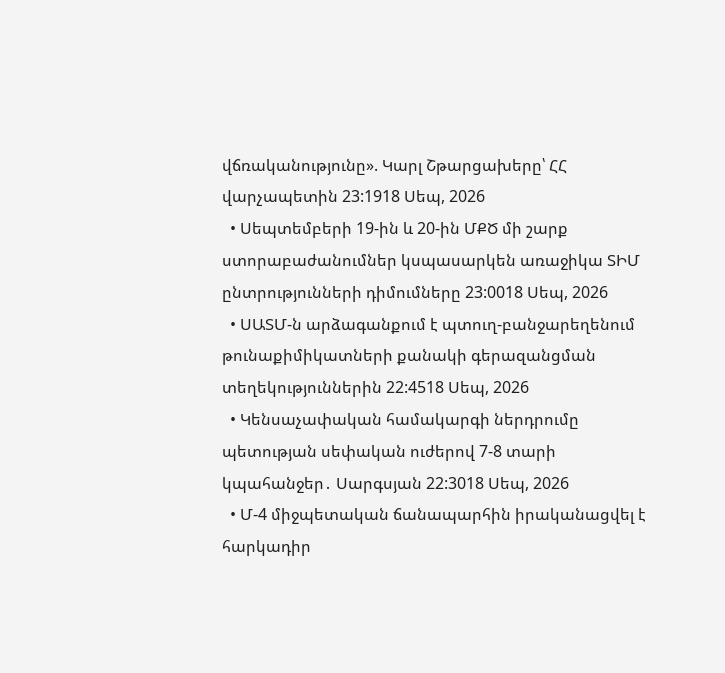վճռականությունը». Կարլ Շթարցախերը՝ ՀՀ վարչապետին 23:1918 Սեպ, 2026
  • Սեպտեմբերի 19-ին և 20-ին ՄՔԾ մի շարք ստորաբաժանումներ կսպասարկեն առաջիկա ՏԻՄ ընտրությունների դիմումները 23:0018 Սեպ, 2026
  • ՍԱՏՄ-ն արձագանքում է պտուղ-բանջարեղենում թունաքիմիկատների քանակի գերազանցման տեղեկություններին 22:4518 Սեպ, 2026
  • Կենսաչափական համակարգի ներդրումը պետության սեփական ուժերով 7-8 տարի կպահանջեր․ Սարգսյան 22:3018 Սեպ, 2026
  • Մ-4 միջպետական ճանապարհին իրականացվել է հարկադիր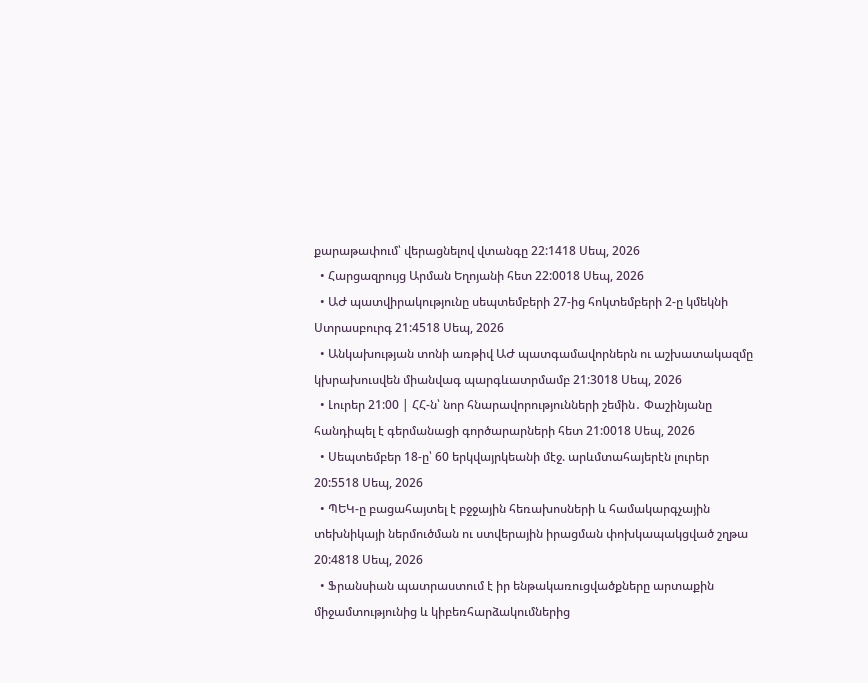քարաթափում՝ վերացնելով վտանգը 22:1418 Սեպ, 2026
  • Հարցազրույց Արման Եղոյանի հետ 22:0018 Սեպ, 2026
  • ԱԺ պատվիրակությունը սեպտեմբերի 27-ից հոկտեմբերի 2-ը կմեկնի Ստրասբուրգ 21:4518 Սեպ, 2026
  • Անկախության տոնի առթիվ ԱԺ պատգամավորներն ու աշխատակազմը կխրախուսվեն միանվագ պարգևատրմամբ 21:3018 Սեպ, 2026
  • Լուրեր 21:00 | ՀՀ-ն՝ նոր հնարավորությունների շեմին․ Փաշինյանը հանդիպել է գերմանացի գործարարների հետ 21:0018 Սեպ, 2026
  • Սեպտեմբեր 18-ը՝ 60 երկվայրկեանի մէջ. արևմտահայերէն լուրեր 20:5518 Սեպ, 2026
  • ՊԵԿ-ը բացահայտել է բջջային հեռախոսների և համակարգչային տեխնիկայի ներմուծման ու ստվերային իրացման փոխկապակցված շղթա 20:4818 Սեպ, 2026
  • Ֆրանսիան պատրաստում է իր ենթակառուցվածքները արտաքին միջամտությունից և կիբեռհարձակումներից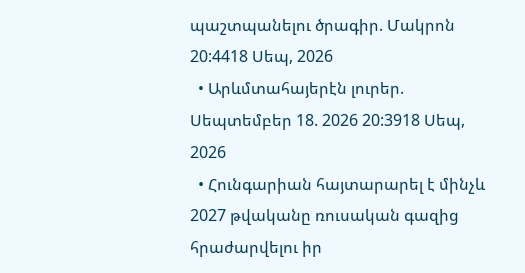պաշտպանելու ծրագիր. Մակրոն 20:4418 Սեպ, 2026
  • Արևմտահայերէն լուրեր. Սեպտեմբեր 18. 2026 20:3918 Սեպ, 2026
  • Հունգարիան հայտարարել է մինչև 2027 թվականը ռուսական գազից հրաժարվելու իր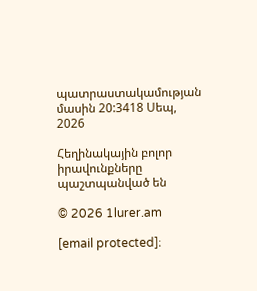պատրաստակամության մասին 20:3418 Սեպ, 2026

Հեղինակային բոլոր իրավունքները պաշտպանված են

© 2026 1lurer.am

[email protected]։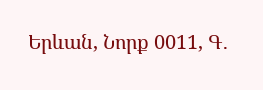Երևան, Նորք 0011, Գ․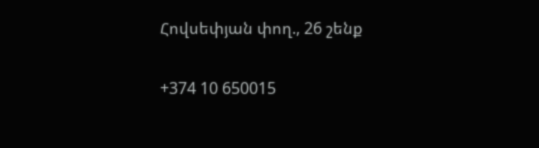Հովսեփյան փող., 26 շենք

+374 10 650015